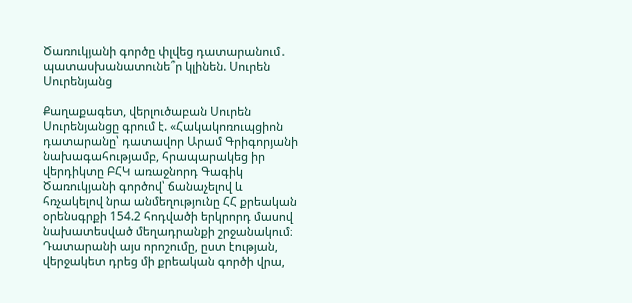Ծառուկյանի գործը փլվեց դատարանում․ պատասխանատունե՞ր կլինեն. Սուրեն Սուրենյանց

Քաղաքագետ, վերլուծաբան Սուրեն Սուրենյանցը գրում է. «Հակակոռուպցիոն դատարանը՝ դատավոր Արամ Գրիգորյանի նախագահությամբ, հրապարակեց իր վերդիկտը ԲՀԿ առաջնորդ Գագիկ Ծառուկյանի գործով՝ ճանաչելով և հռչակելով նրա անմեղությունը ՀՀ քրեական օրենսգրքի 154.2 հոդվածի երկրորդ մասով նախատեսված մեղադրանքի շրջանակում։ Դատարանի այս որոշումը, ըստ էության, վերջակետ դրեց մի քրեական գործի վրա,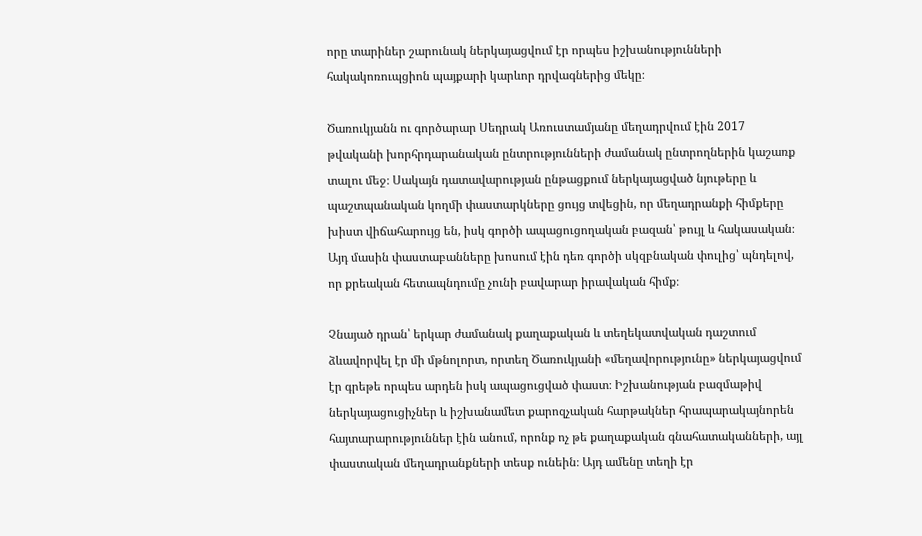որը տարիներ շարունակ ներկայացվում էր որպես իշխանությունների հակակոռուպցիոն պայքարի կարևոր դրվագներից մեկը։

Ծառուկյանն ու գործարար Սեդրակ Առուստամյանը մեղադրվում էին 2017 թվականի խորհրդարանական ընտրությունների ժամանակ ընտրողներին կաշառք տալու մեջ։ Սակայն դատավարության ընթացքում ներկայացված նյութերը և պաշտպանական կողմի փաստարկները ցույց տվեցին, որ մեղադրանքի հիմքերը խիստ վիճահարույց են, իսկ գործի ապացուցողական բազան՝ թույլ և հակասական։ Այդ մասին փաստաբանները խոսում էին դեռ գործի սկզբնական փուլից՝ պնդելով, որ քրեական հետապնդումը չունի բավարար իրավական հիմք։

Չնայած դրան՝ երկար ժամանակ քաղաքական և տեղեկատվական դաշտում ձևավորվել էր մի մթնոլորտ, որտեղ Ծառուկյանի «մեղավորությունը» ներկայացվում էր գրեթե որպես արդեն իսկ ապացուցված փաստ։ Իշխանության բազմաթիվ ներկայացուցիչներ և իշխանամետ քարոզչական հարթակներ հրապարակայնորեն հայտարարություններ էին անում, որոնք ոչ թե քաղաքական գնահատականների, այլ փաստական մեղադրանքների տեսք ունեին։ Այդ ամենը տեղի էր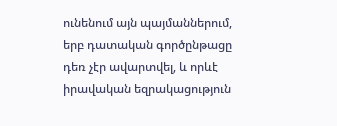ունենում այն պայմաններում, երբ դատական գործընթացը դեռ չէր ավարտվել, և որևէ իրավական եզրակացություն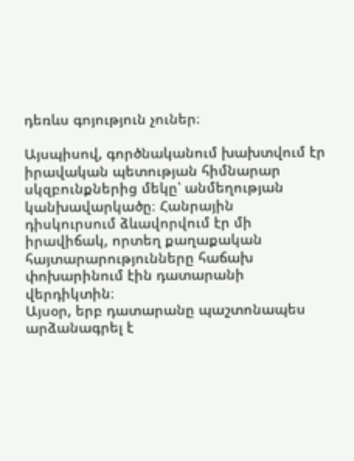դեռևս գոյություն չուներ։

Այսպիսով, գործնականում խախտվում էր իրավական պետության հիմնարար սկզբունքներից մեկը՝ անմեղության կանխավարկածը։ Հանրային դիսկուրսում ձևավորվում էր մի իրավիճակ, որտեղ քաղաքական հայտարարությունները հաճախ փոխարինում էին դատարանի վերդիկտին։
Այսօր, երբ դատարանը պաշտոնապես արձանագրել է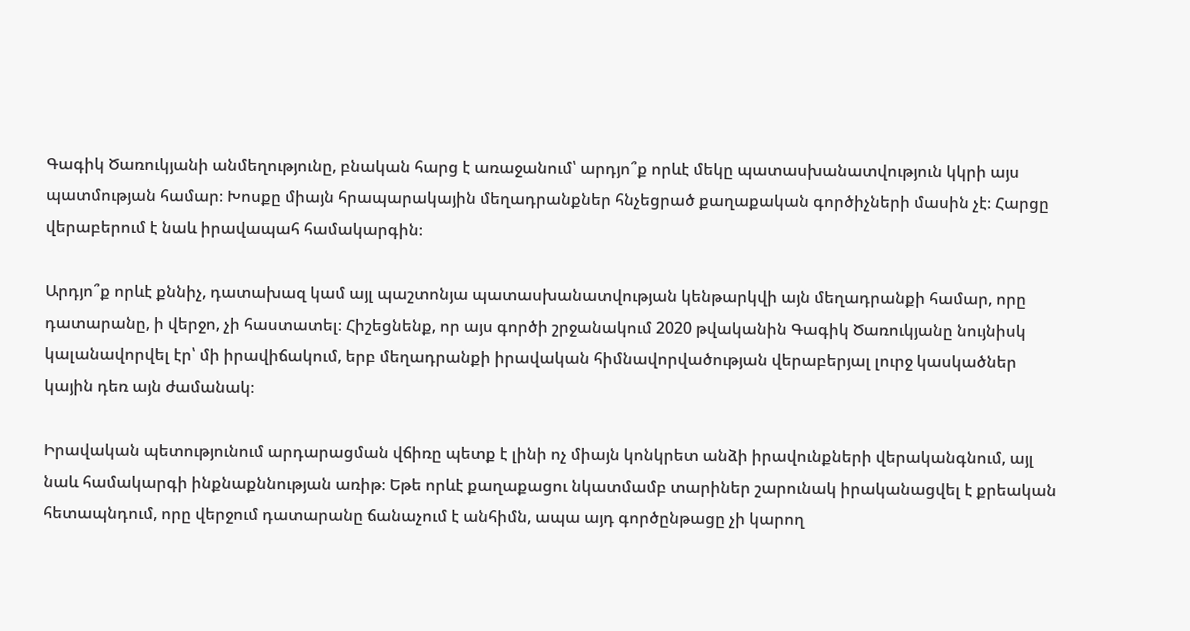Գագիկ Ծառուկյանի անմեղությունը, բնական հարց է առաջանում՝ արդյո՞ք որևէ մեկը պատասխանատվություն կկրի այս պատմության համար։ Խոսքը միայն հրապարակային մեղադրանքներ հնչեցրած քաղաքական գործիչների մասին չէ։ Հարցը վերաբերում է նաև իրավապահ համակարգին։

Արդյո՞ք որևէ քննիչ, դատախազ կամ այլ պաշտոնյա պատասխանատվության կենթարկվի այն մեղադրանքի համար, որը դատարանը, ի վերջո, չի հաստատել։ Հիշեցնենք, որ այս գործի շրջանակում 2020 թվականին Գագիկ Ծառուկյանը նույնիսկ կալանավորվել էր՝ մի իրավիճակում, երբ մեղադրանքի իրավական հիմնավորվածության վերաբերյալ լուրջ կասկածներ կային դեռ այն ժամանակ։

Իրավական պետությունում արդարացման վճիռը պետք է լինի ոչ միայն կոնկրետ անձի իրավունքների վերականգնում, այլ նաև համակարգի ինքնաքննության առիթ։ Եթե որևէ քաղաքացու նկատմամբ տարիներ շարունակ իրականացվել է քրեական հետապնդում, որը վերջում դատարանը ճանաչում է անհիմն, ապա այդ գործընթացը չի կարող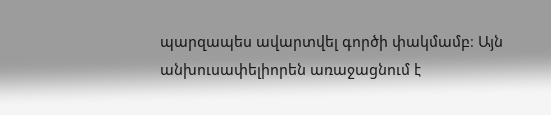պարզապես ավարտվել գործի փակմամբ։ Այն անխուսափելիորեն առաջացնում է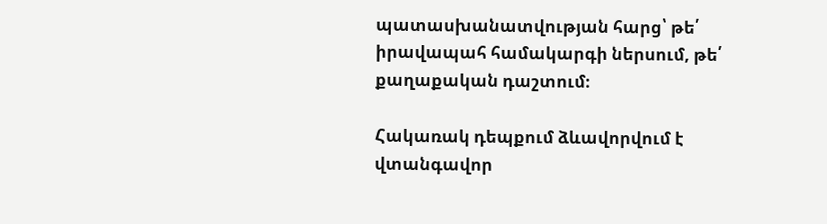պատասխանատվության հարց՝ թե՛ իրավապահ համակարգի ներսում, թե՛ քաղաքական դաշտում։

Հակառակ դեպքում ձևավորվում է վտանգավոր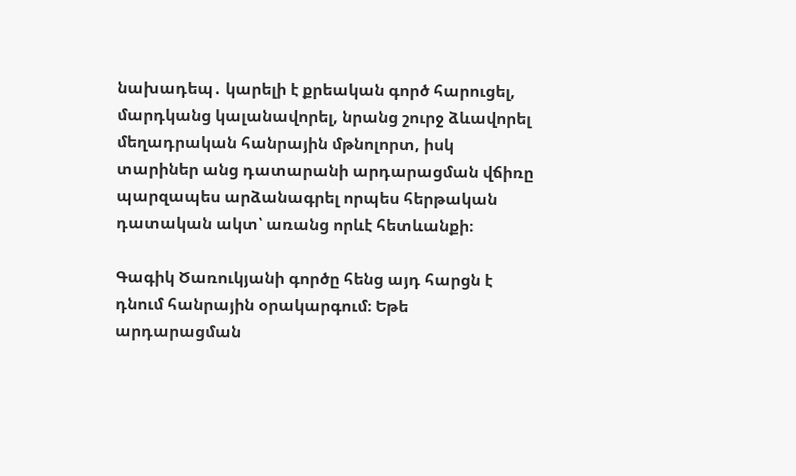նախադեպ․ կարելի է քրեական գործ հարուցել, մարդկանց կալանավորել, նրանց շուրջ ձևավորել մեղադրական հանրային մթնոլորտ, իսկ տարիներ անց դատարանի արդարացման վճիռը պարզապես արձանագրել որպես հերթական դատական ակտ՝ առանց որևէ հետևանքի։

Գագիկ Ծառուկյանի գործը հենց այդ հարցն է դնում հանրային օրակարգում։ Եթե արդարացման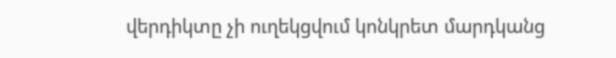վերդիկտը չի ուղեկցվում կոնկրետ մարդկանց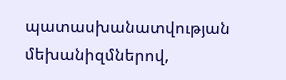պատասխանատվության մեխանիզմներով,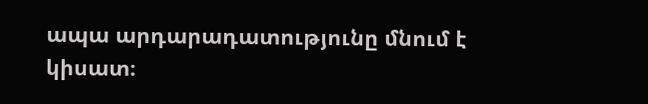ապա արդարադատությունը մնում է կիսատ։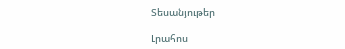Տեսանյութեր

Լրահոս